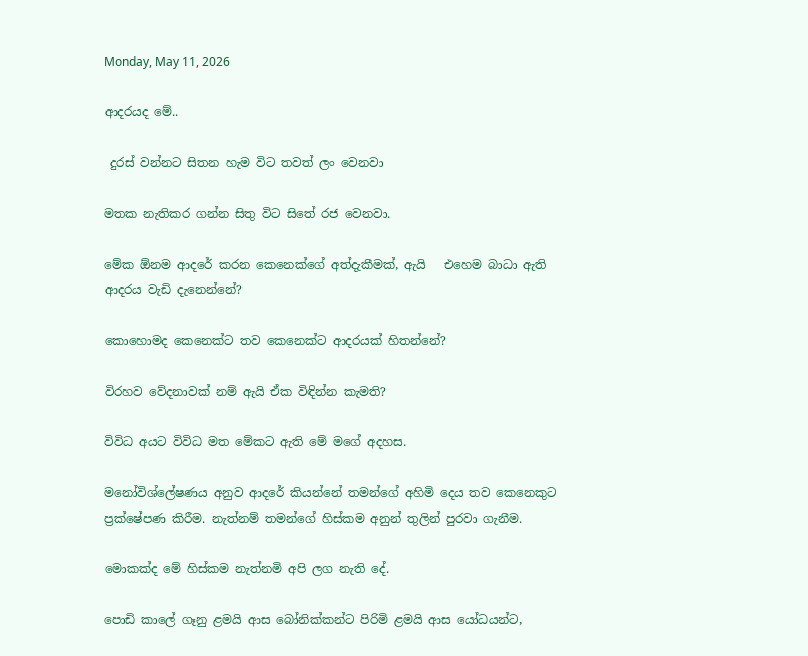Monday, May 11, 2026

ආදරයද මේ..

 දුරස් වන්නට සිතන හැම විට තවත් ලං වෙනවා

මතක නැතිකර ගන්න සිතු විට සිතේ රජ වෙනවා.

මේක ඕනම ආදරේ කරන කෙනෙක්ගේ අත්දැකීමක්, ඇයි   එහෙම බාධා ඇති ආදරය වැඩි දැනෙන්නේ?

කොහොමද කෙනෙක්ට තව කෙනෙක්ට ආදරයක් හිතන්නේ?

විරහව වේදනාවක් නම් ඇයි ඒක විඳින්න කැමති?

විවිධ අයට විවිධ මත මේකට ඇති මේ මගේ අදහස.

මනෝවිශ්ලේෂණය අනුව ආදරේ කියන්නේ තමන්ගේ අහිමි දෙය තව කෙනෙකුට ප්‍රක්ෂේපණ කිරීම. නැත්නම් තමන්ගේ හිස්කම අනුන් තුලින් පුරවා ගැනීම.

මොකක්ද මේ හිස්කම නැත්නමි අපි ලග නැති දේ.

පොඩි කාලේ ගෑනු ළමයි ආස බෝනික්කන්ට පිරිමි ළමයි ආස යෝධයන්ට,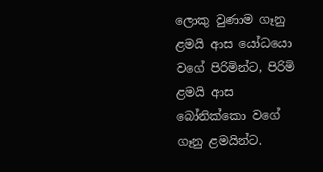ලොකු වුණාම ගෑනු ළමයි ආස යෝධයො වගේ පිරිමින්ට, පිරිමි ළමයි ආස බෝනික්කො වගේ ගෑනු ළමයින්ට.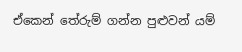ඒකෙන් තේරුම් ගන්න පුළුවන් යම්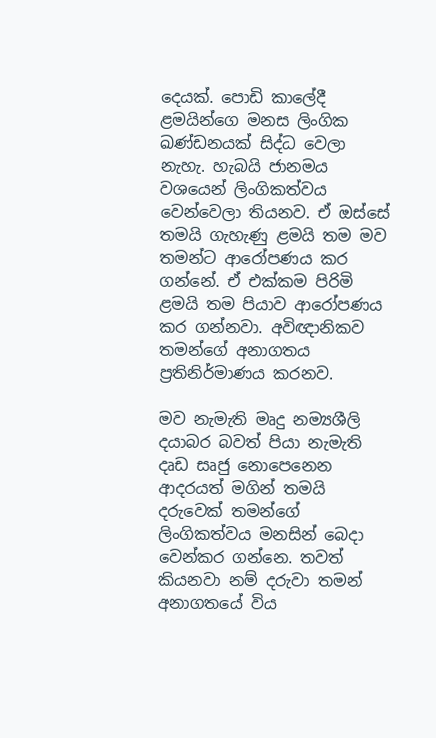දෙයක්. පොඩි කාලේදී ළමයින්ගෙ මනස ලිංගික ඛණ්ඩනයක් සිද්ධ වෙලා නැහැ. හැබයි ජානමය වශයෙන් ලිංගිකත්වය වෙන්වෙලා තියනව. ඒ ඔස්සේ තමයි ගැහැණු ළමයි තම මව තමන්ට ආරෝපණය කර ගන්නේ. ඒ එක්කම පිරිමි ළමයි තම පියාව ආරෝපණය කර ගන්නවා. අවිඥානිකව තමන්ගේ අනාගතය ප්‍රතිනිර්මාණය කරනව.

මව නැමැති මෘදු නම්‍යශීලි දයාබර බවත් පියා නැමැති දෘඩ සෘජු නොපෙනෙන ආදරයත් මගින් තමයි දරුවෙක් තමන්ගේ ලිංගිකත්වය මනසින් බෙදා වෙන්කර ගන්නෙ. තවත් කියනවා නම් දරුවා තමන් අනාගතයේ විය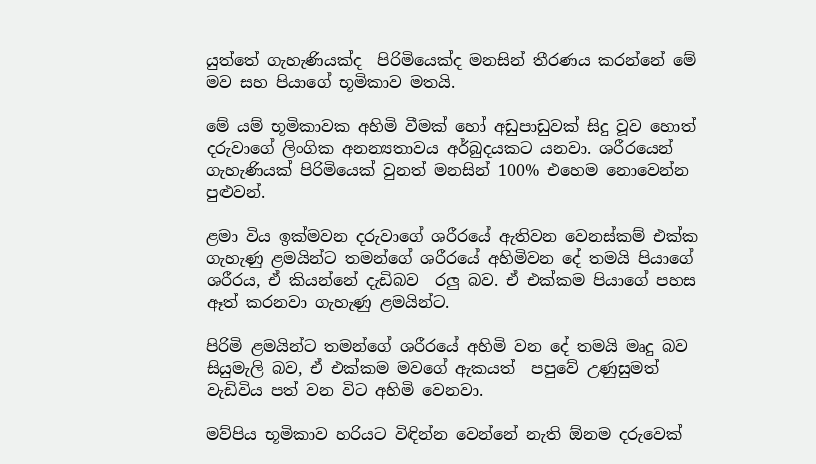යුත්තේ ගැහැණියක්ද  පිරිමියෙක්ද මනසින් තීරණය කරන්නේ මේ මව සහ පියාගේ භූමිකාව මතයි.

මේ යම් භූමිකාවක අහිමි වීමක් හෝ අඩුපාඩුවක් සිදු වූව හොත් දරුවාගේ ලිංගික අනන්‍යතාවය අර්බුදයකට යනවා. ශරීරයෙන් ගැහැණියක් පිරිමියෙක් වුනත් මනසින් 100% එහෙම නොවෙන්න පුළුවන්.

ළමා විය ඉක්මවන දරුවාගේ ශරීරයේ ඇතිවන වෙනස්‌කම් එක්ක ගැහැණු ළමයින්ට තමන්ගේ ශරීරයේ අහිමිවන දේ තමයි පියාගේ ශරීරය, ඒ කියන්නේ දැඩිබව  රලු‌‍ බව. ඒ එක්කම පියාගේ පහස ඈත් කරනවා ගැහැණු ළමයින්ට.

පිරිමි ළමයින්ට තමන්ගේ ශරීරයේ අහිමි වන දේ තමයි මෘදු බව සියුමැලි බව, ඒ එක්කම මවගේ ඇකයත්  පපුවේ උණුසුමත්  වැඩිවිය පත් වන විට අහිමි වෙනවා.

මව්පිය භූමිකාව හරියට විඳින්න වෙන්නේ නැති ඕනම දරුවෙක්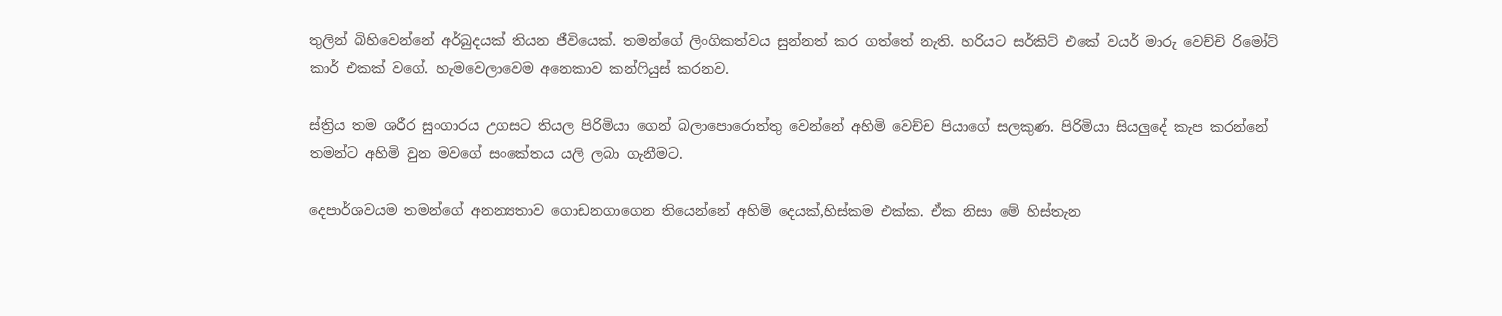තුලින් බිහිවෙන්නේ අර්බුදයක් තියන ජීවියෙක්. තමන්ගේ ලිංගිකත්වය සුන්නත් කර ගත්තේ නැති. හරියට සර්කිට් එකේ වයර් මාරු වෙච්චි රිමෝට් කාර් එකක් වගේ. හැමවෙලාවෙම අනෙකාව කන්ෆියුස් කරනව.

ස්ත්‍රිය තම ශරීර සුංගාරය උගසට තියල පිරිමියා ගෙන් බලාපොරොත්තු වෙන්නේ අහිමි වෙච්ච පියාගේ සලකුණ. පිරිමියා සියලුදේ කැප කරන්නේ තමන්ට අහිමි වුන මවගේ සංකේතය යලි ලබා ගැනීමට.

දෙපාර්ශවයම තමන්ගේ අනන්‍යතාව ගොඩනගාගෙන තියෙන්නේ අහිමි දෙයක්,හිස්කම එක්ක. ඒක නිසා මේ හිස්තැන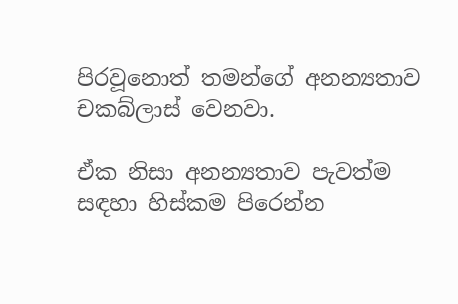පිරවූනොත් තමන්ගේ අනන්‍යතාව චකබ්ලාස් වෙනවා.

ඒක නිසා අනන්‍යතාව පැවත්ම සඳහා හිස්කම පිරෙන්න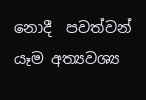නොදී  පවත්වන් යෑම අත්‍යවශ්‍ය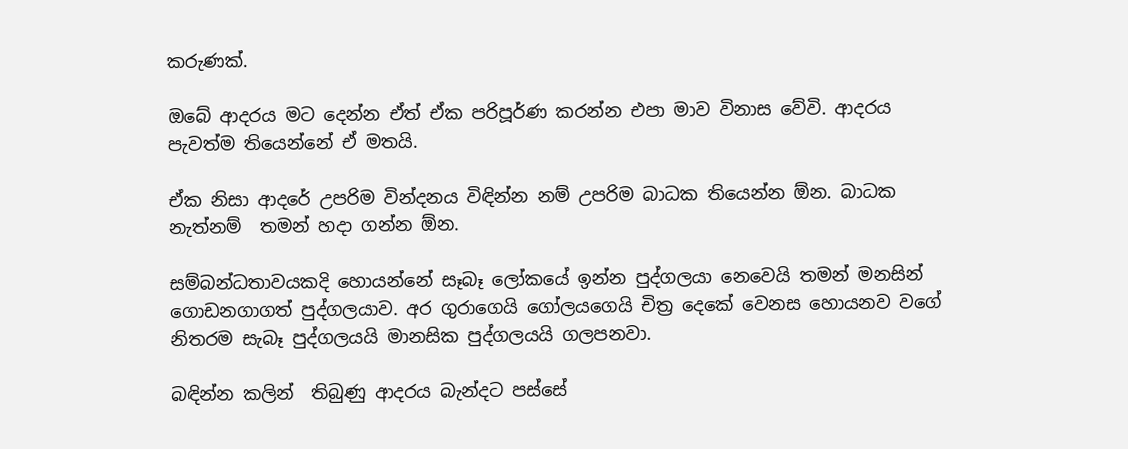කරුණක්.

ඔබේ ආදරය මට දෙන්න ඒත් ඒක පරිපූර්ණ කරන්න එපා මාව විනාස වේවි. ආදරය පැවත්ම තියෙන්නේ ඒ මතයි.

ඒක නිසා ආදරේ උපරිම වින්දනය විඳින්න නම් උපරිම බාධක තියෙන්න ඕන. බාධක නැත්නම්  තමන් හදා ගන්න ඕන.

සම්බන්ධතාවයකදි හොයන්නේ සෑබෑ ලෝකයේ ඉන්න පුද්ගලයා නෙවෙයි තමන් මනසින් ගොඩනගාගත් පුද්ගලයාව. අර ගුරාගෙයි ගෝලයගෙයි චිත්‍ර දෙකේ වෙනස හොයනව වගේ නිතරම සැබෑ පුද්ගලයයි මානසික පුද්ගලයයි ගලපනවා.

බඳින්න කලින්  තිබුණු ආදරය බැන්දට පස්සේ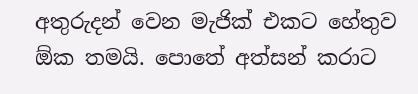අතුරුදන් වෙන මැජික් එකට හේතුව ඕක තමයි. පොතේ අත්සන් කරාට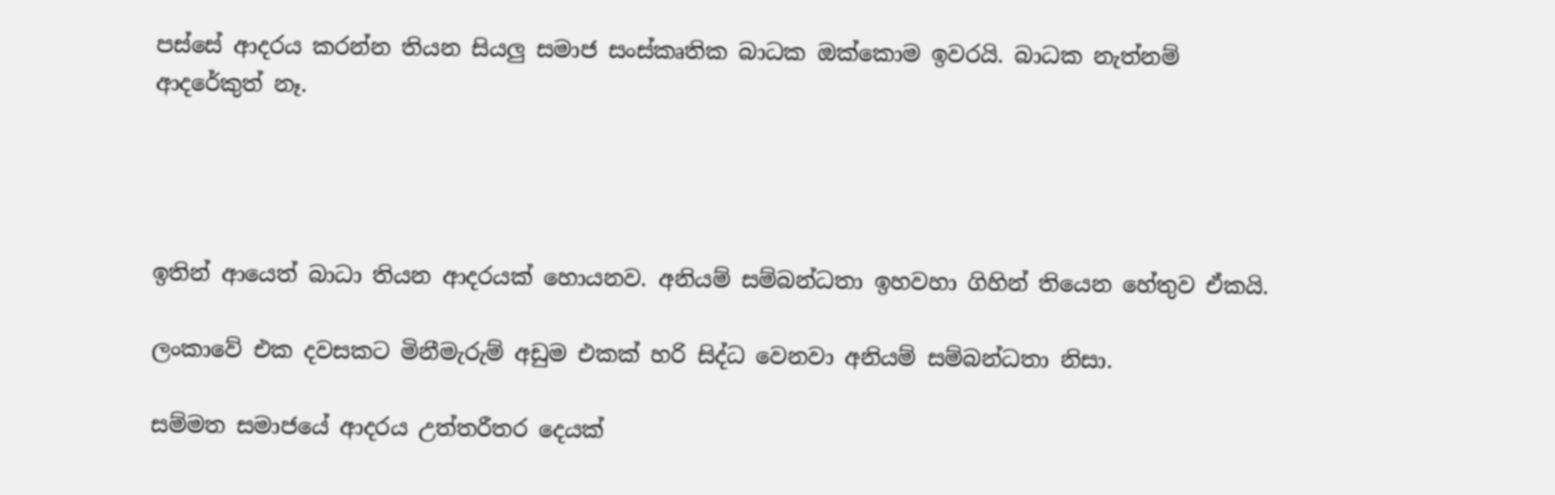පස්සේ ආදරය කරන්න තියන සියලු සමාජ සංස්කෘතික බාධක ඔක්කොම ඉවරයි. බාධක නැත්නම් ආදරේකුත් නෑ.




ඉතින් ආයෙත් බාධා තියන ආදරයක් හොයනව. අනියම් සම්බන්ධතා ඉහවහා ගිහින් තියෙන හේතුව ඒකයි.

ලංකාවේ එක දවසකට මිනීමැරුම් අඩුම එකක් හරි සිද්ධ වෙනවා අනියම් සම්බන්ධතා නිසා.

සම්මත සමාජයේ ආදරය උත්තරීතර දෙයක්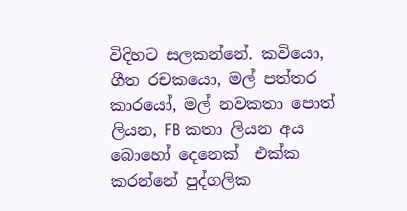විදිහට සලකන්නේ. කවියො, ගීත රචකයො, මල් පත්තර කාරයෝ, මල් නවකතා පොත් ලියන, FB කතා ලියන අය බොහෝ දෙනෙක්  එක්ක කරන්නේ පුද්ගලික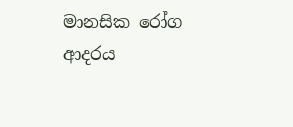මානසික රෝග ආදරය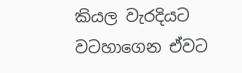කියල වැරදියට වටහාගෙන ඒවට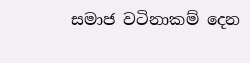සමාජ වටිනාකම් දෙන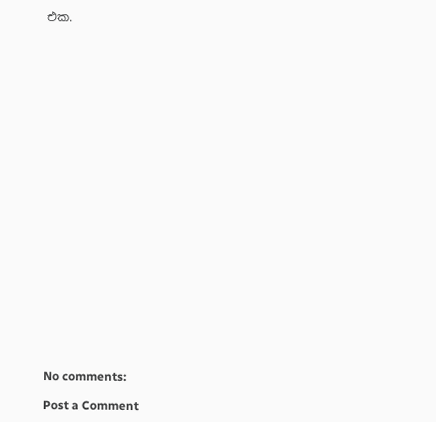එක.
























No comments:

Post a Comment